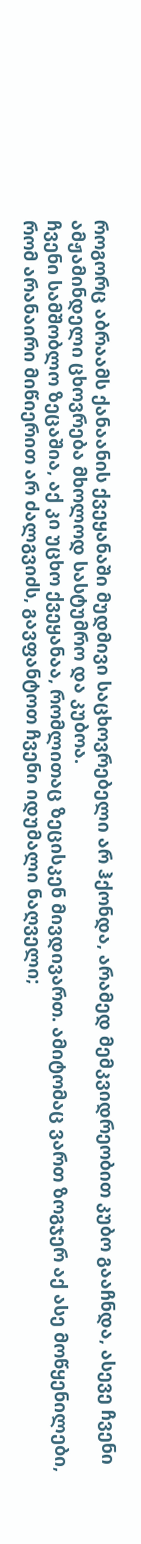როგორც აბრაამს ქანაანის ქვეყანაში მუდმივი საცხოვრებელი არ ჰქონდა, არამედ მემკვიდრეობით კუბო გააჩნდა, ასევე ჩვენი ამჟამინდელი ცხოვრება მხოლოდ სასტუმრო და კუბოა.
ჩვენი სამშობლო ზეცაშია, აქ კი უცხო ქვეყანაა, რომლითაც ზეცისკენ მივდივართ. ამიტომაც ვართ ზოგჯერ აქ ასე მოწყენილები, რომ არანაირი მიწიერით არ ძალგვიძს, გავფანტოთ ჩვენი იდუმალი ნაღველი;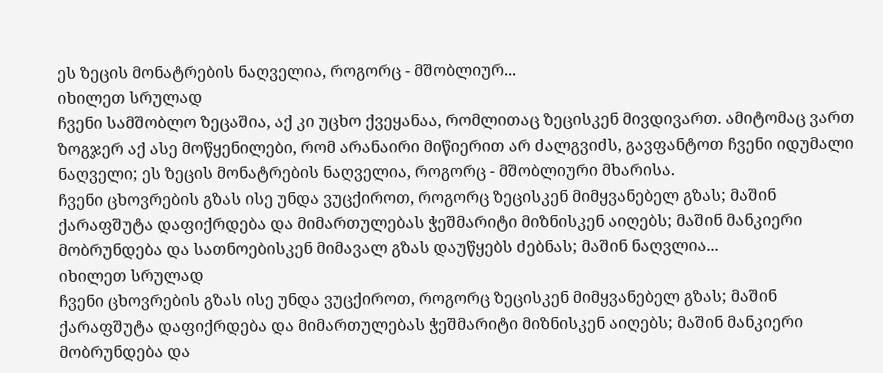ეს ზეცის მონატრების ნაღველია, როგორც - მშობლიურ...
იხილეთ სრულად
ჩვენი სამშობლო ზეცაშია, აქ კი უცხო ქვეყანაა, რომლითაც ზეცისკენ მივდივართ. ამიტომაც ვართ ზოგჯერ აქ ასე მოწყენილები, რომ არანაირი მიწიერით არ ძალგვიძს, გავფანტოთ ჩვენი იდუმალი ნაღველი; ეს ზეცის მონატრების ნაღველია, როგორც - მშობლიური მხარისა.
ჩვენი ცხოვრების გზას ისე უნდა ვუცქიროთ, როგორც ზეცისკენ მიმყვანებელ გზას; მაშინ ქარაფშუტა დაფიქრდება და მიმართულებას ჭეშმარიტი მიზნისკენ აიღებს; მაშინ მანკიერი მობრუნდება და სათნოებისკენ მიმავალ გზას დაუწყებს ძებნას; მაშინ ნაღვლია...
იხილეთ სრულად
ჩვენი ცხოვრების გზას ისე უნდა ვუცქიროთ, როგორც ზეცისკენ მიმყვანებელ გზას; მაშინ ქარაფშუტა დაფიქრდება და მიმართულებას ჭეშმარიტი მიზნისკენ აიღებს; მაშინ მანკიერი მობრუნდება და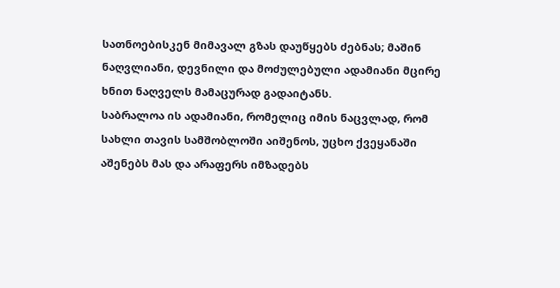სათნოებისკენ მიმავალ გზას დაუწყებს ძებნას; მაშინ ნაღვლიანი, დევნილი და მოძულებული ადამიანი მცირე ხნით ნაღველს მამაცურად გადაიტანს.
საბრალოა ის ადამიანი, რომელიც იმის ნაცვლად, რომ სახლი თავის სამშობლოში აიშენოს, უცხო ქვეყანაში აშენებს მას და არაფერს იმზადებს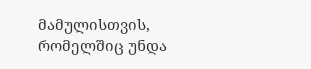მამულისთვის, რომელშიც უნდა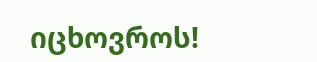იცხოვროს!